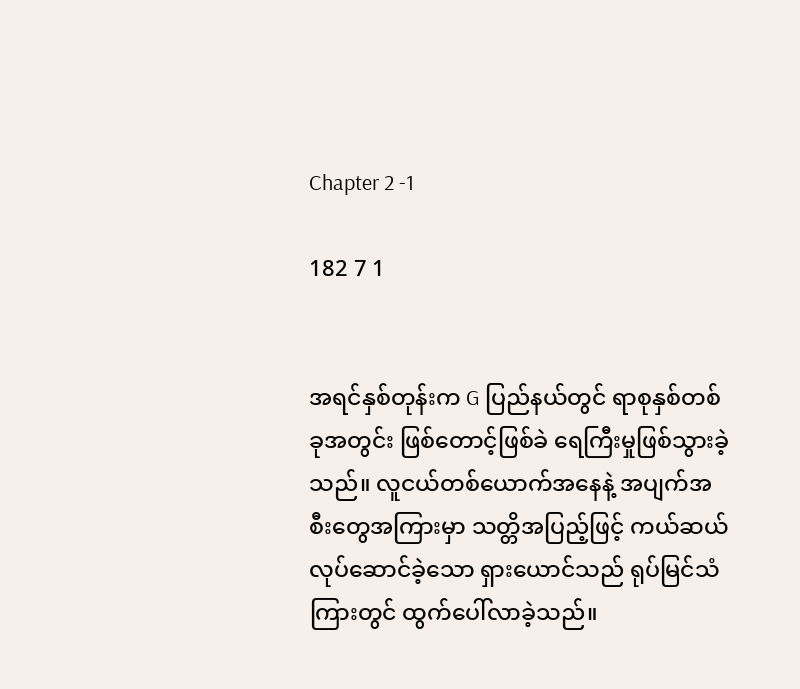Chapter 2 -1

182 7 1


အရင်နှစ်တုန်းက G ပြည်နယ်တွင် ရာစုနှစ်တစ်ခုအတွင်း ဖြစ်တောင့်ဖြစ်ခဲ ရေကြီးမှုဖြစ်သွားခဲ့သည်။ လူငယ်တစ်ယောက်အနေနဲ့ အပျက်အစီးတွေအကြားမှာ သတ္တိအပြည့်ဖြင့် ကယ်ဆယ်လုပ်ဆောင်ခဲ့သော ရှားယောင်သည် ရုပ်မြင်သံကြားတွင် ထွက်ပေါ်လာခဲ့သည်။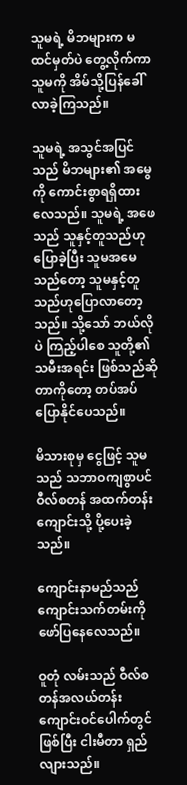သူမရဲ့ မိဘများက မထင်မှတ်ပဲ တွေ့လိုက်ကာ သူမကို အိမ်သို့ပြန်ခေါ်လာခဲ့ကြသည်။

သူမရဲ့ အသွင်အပြင်သည် မိဘများ၏ အမွေကို ကောင်းစွာရရှိထားလေသည်။ သူမရဲ့ အဖေသည် သူနှင့်တူသည်ဟုပြောခဲ့ပြီး သူမအမေသည်တော့ သူမနှင့်တူသည်ဟုပြောလာတော့သည်။ သို့သော် ဘယ်လိုပဲ ကြည့်ပါစေ သူတို့၏သမီးအရင်း ဖြစ်သည်ဆိုတာကိုတော့ တပ်အပ်ပြောနိုင်ပေသည်။

မိသားစုမှ ငွေဖြင့် သူမသည် သဘာဝကျစွာပင် ဝီလ်စတန် အထက်တန်းကျောင်းသို့ ပို့ပေးခဲ့သည်။

ကျောင်းနာမည်သည် ကျောင်းသက်တမ်းကို ဖော်ပြနေလေသည်။

ဝူတုံ လမ်းသည် ဝီလ်စတန်အလယ်တန်းကျောင်းဝင်ပေါက်တွင်ဖြစ်ပြီး ငါးမီတာ ရှည်လျားသည်။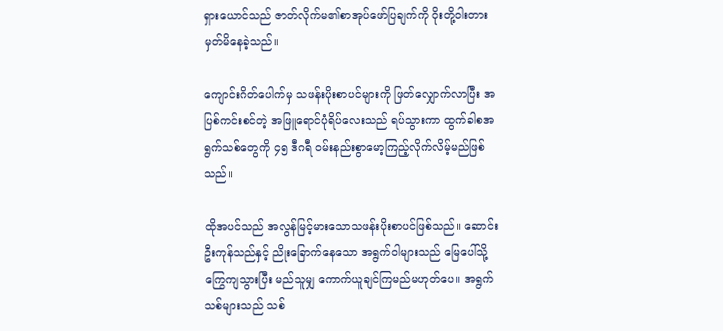ရှားယောင်သည် ဇာတ်လိုက်မ၏စာအုပ်ဖော်ပြချက်ကို ဝိုးတို့ဝါးတားမှတ်မိနေခဲ့သည်။

ကျောင်းဂိတ်ပေါက်မှ သဖန်းပိုးစာပင်များကို ဖြတ်လျှောက်လာပြီး အပြစ်ကင်းစင်တဲ့ အဖြူရောင်ပုံရိပ်လေးသည် ရပ်သွားကာ ထွက်ခါစအရွက်သစ်တွေကို ၄၅ ဒီဂရီ ဝမ်းနည်းစွာမော့ကြည့်လိုက်လိမ့်မည်ဖြစ်သည်။

ထိုအပင်သည် အလွန်မြင့်မားသောသဖန်းပိုးစာပင်ဖြစ်သည်။ ဆောင်းဦးကုန်သည်နှင့် ညိုးခြောက်နေသော အရွက်ဝါများသည် မြေပေါ်သို့ကြွေကျသွားပြီး မည်သူမျှ ကောက်ယူချင်ကြမည်မဟုတ်ပေ။ အရွက်သစ်များသည် သစ်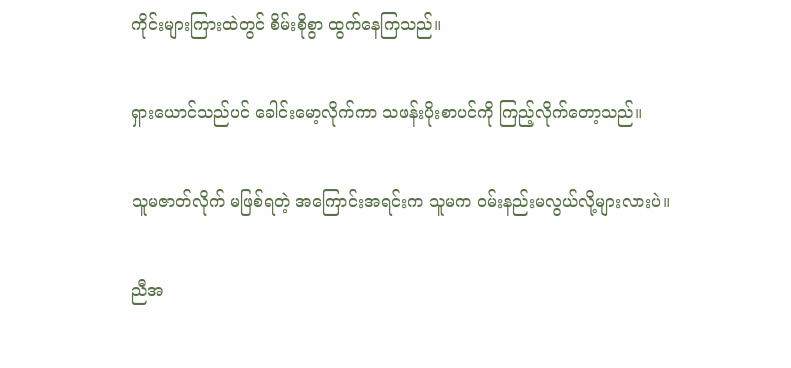ကိုင်းများကြားထဲတွင် စိမ်းစိုစွာ ထွက်နေကြသည်။

ရှားယောင်သည်ပင် ခေါင်းမော့လိုက်ကာ သဖန်းပိုးစာပင်ကို ကြည့်လိုက်တော့သည်။

သူမဇာတ်လိုက် မဖြစ်ရတဲ့ အကြောင်းအရင်းက သူမက ဝမ်းနည်းမလွယ်လို့များလားပဲ။

ညီအ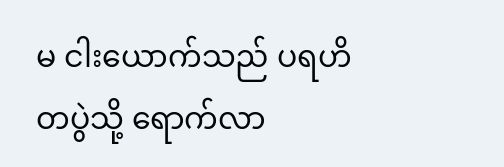မ ငါးယောက်သည် ပရဟိတပွဲသို့ ရောက်လာ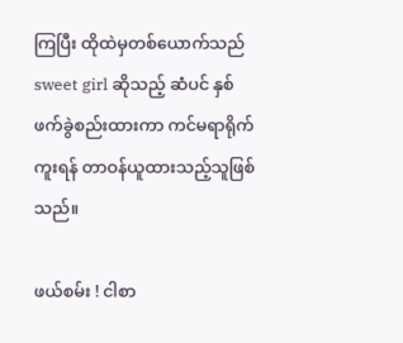ကြပြီး ထိုထဲမှတစ်ယောက်သည် sweet girl ဆိုသည့် ဆံပင် နှစ်ဖက်ခွဲစည်းထားကာ ကင်မရာရိုက်ကူးရန် တာဝန်ယူထားသည့်သူဖြစ်သည်။

ဖယ်စမ်း ! ငါစာ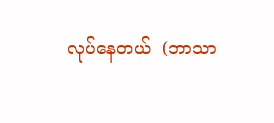လုပ်နေတယ်  (ဘာသာ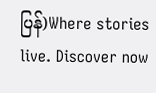ပြန်)Where stories live. Discover now